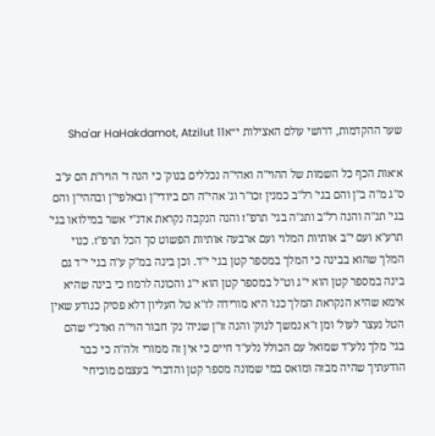שער ההקדמות, דרושי עולם האצילות י״אSha'ar HaHakdamot, Atzilut 11

א׳אות הכף כל השמות של ההוי"ה ואהי"ה נכללים בנוק' כי הנה ד' הויו"ת הם ע"ב ס"ג מ"ה ב"ן והם בגי' רל"ב כמנין זכו"ר וג' אהי"ה הם ביודי"ן ובאלפי"ן ובההי"ן והם בגי' תנ"ה והנה רל"ב ותנ"ה בגי' תרפ"ז והנה הנקבה נקראת אדנ"י אשר במילואו בגי' תרע"א ועם י"ב אותיות המלוי ועם ארבעה אותיות הפשוט סך הכל תרפ"ז. כנוי המלך שהוא בבינה כי המלך במספר קטן בגי' י"ד. וכן בינה במ"ק ע"ה בגי' י"ד גם בינה במספר קטן הוא י"ג וט"ל במספר קטן הוא י"ג והכונה לרמוז כי בינה שהיא אימא שהיא הנקראת המלך כנז' היא מורידה לז"א טל העליון דלא פסיק כנודע שאין הטל נעצר לעול' ומן ז"א נמשך לנוק' והנה זו"ן שניה' נק' חבור הוי"ה ואדנ"י שהם בגי' מלך נלע"ד שמואל עם הכולל נלע"ד חיים כי אין זה ממורי זלה"ה כי כבר הודעתיך שהיה מבזה ומואס במי שמונה מספר קטן והדברי' בעצמם מוכיחי'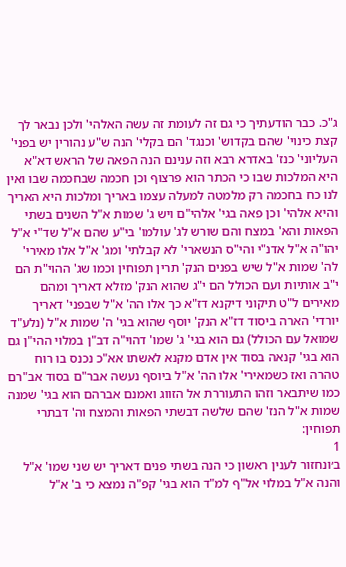ג"כ. כבר הודעתיך כי גם זה לעומת זה עשה האלהי' ולכן נבאר לך קצת כינוי' שהם בקדוש' וכנגד' הם בקלי' הנה ש"ע נהורין יש בפני' העליוני' כנז' באדרא רבא וזה ענינם הנה הפאה של הראש דא"א היא המלכות שבו כי הכתר הוא פרצוף וכן חכמה שבחכמה שבו ואין לנו כח בחכמה רק מלמטה למעלה עצמו באריך ומלכות היא האריך והיא אלהי' וכן פאה בגי' אלהי"ם ויש ג' שמות א"ל השנים בשתי הפאות והא' במצח והם שורש לג' עולמו' בי"ע שהם א"ל שד"י א"ל יהו"ה א"ל אדנ"י והי"ס הנשארי' לא קבלתי' ומג' א"ל אלו מאירי' לה' שמות א"ל שיש בפנים הנק' תרין תפוחין וכמו שג' ההוי"ת הם י"ב אותיות ועם הכולל הם י"ג שהוא הנק' מזלא דאריך ומהם מאירים ל"ט תיקוני דיקנא דז"א כך אלו הה' א"ל שבפני' דאריך יורדי' הארה ביסוד דז"א הנק' יוסף שהוא בגי' ה' שמות א"ל (נלע"ד שמואל עם הכולל) גם הוא בגי' ג' שמו' דהוי"ה דב"ן במלוי ההי"ן גם הוא בגי' קנאה בסוד אין אדם מקנא לאשתו אא"כ נכנס בו רוח טהרה ואז כשמאירי' אלו הה' א"ל ביוסף נעשה אבר"ם בסוד אב"רם כמו שיתבאר וזהו התעוררת אל הזווג ואמנם אברהם הוא בגי' שמנה שמות א"ל הנז' שהם שלשה דבשתי הפאות והמצח וה' דבתרי תפוחין:
1
ב׳ונחזור לענין ראשון כי הנה בשתי פנים דאריך יש שני שמו' א"ל והנה א"ל במלוי אל"ף למ"ד הוא בגי' קפ"ה נמצא כי ב' א"ל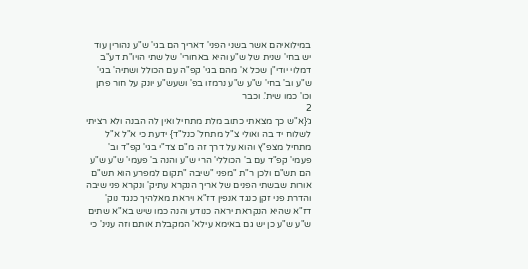במילואיהם אשר בשני הפני' דאריך הם בגי' ש"ע נהורין עוד יש בחי' שנית של ש"ע והיא באחורי' של שתי הויו"ת דע"ב דמלוי יודי"ן שכל א' מהם בגי' קפ"ה עם הכולל ושתיה' בגי' ש"ע וב' בחי' ש"ע ש"ע נרמזו בפ' ושעש"ע יונק על חור פתן וכו' כמו שית'. וכבר
2
ג׳{א"ש כך מצאתי כתוב מלת מתחיל ואין לה הבנה ולא רציתי לשלוח יד בה ואולי צ"ל מתחל' כנל"ד} ידעת כי א"ל א"ל מתחיל מצפ"ץ והוא על דרך זה מ"ם צד"י בגי' קפ"ד וב' פעמי' קפ"ד עם ב' הכוללי' הרי ש"ע והנה ב' פעמי' ש"ע ש"ע הם תש"ם ולכן ר"ת "מפני "שיבה "תקום למפרע הוא תש"ם אורות שבשתי הפנים של אריך הנקרא עתיק' ונקרא פני שיבה והדרת פני זקן כנגד אנפין דז"א ויראת מאלהיך כנגד נוק' דז"א שהיא הנקראת יראה כנודע והנה כמו שיש בא"א שתים ש"ע ש"ע כן יש גם באימא עילא' המקבלת אותם וזה ענינ' כי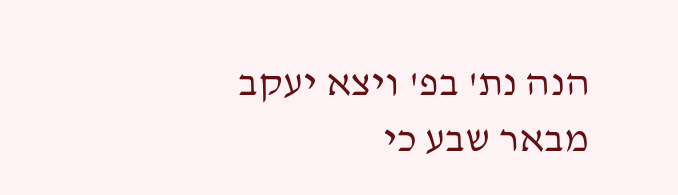הנה נת' בפ' ויצא יעקב מבאר שבע כי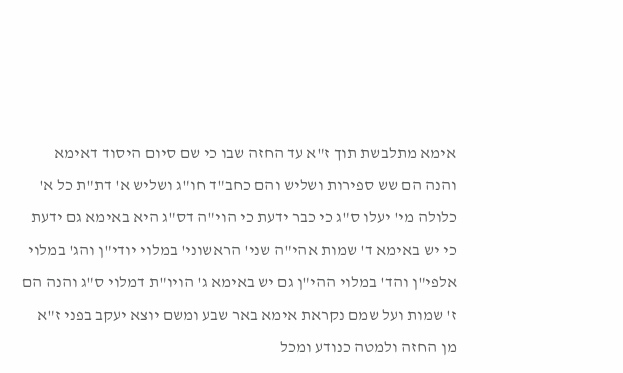אימא מתלבשת תוך ז"א עד החזה שבו כי שם סיום היסוד דאימא והנה הם שש ספירות ושליש והם כחב"ד חו"ג ושליש א' דת"ת כל א' כלולה מי' יעלו ס"ג כי כבר ידעת כי הוי"ה דס"ג היא באימא גם ידעת כי יש באימא ד' שמות אהי"ה שני' הראשוני' במלוי יודי"ן והג' במלוי אלפי"ן והד' במלוי ההי"ן גם יש באימא ג' הויו"ת דמלוי ס"ג והנה הם ז' שמות ועל שמם נקראת אימא באר שבע ומשם יוצא יעקב בפני ז"א מן החזה ולמטה כנודע ומכל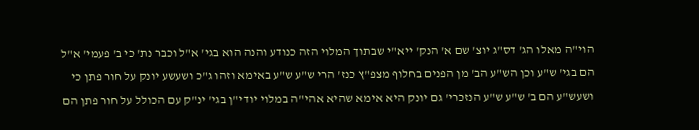הוי"ה מאלו הג' דס"ג יוצ' שם א' הנק' ייא"י שבתוך המלוי הזה כנודע והנה הוא בגי' א"ל וכבר נת' כי ב' פעמי' א"ל הם בגי' ש"ע וכן הש"ע הב' מן הפנים בחלוף מצפ"ץ כנז' הרי ש"ע ש"ע באימא וזהו ג"כ ושעשע יונק על חור פתן כי ושעש"ע הם ב' ש"ע ש"ע הנזכרי' גם יונק היא אימא שהיא אהי"ה במלוי יודי"ן בגי' ינ"ק עם הכולל על חור פתן הם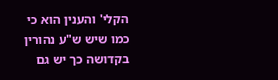הקלי' והענין הוא כי כמו שיש ש"ע נהורין בקדושה כך יש גם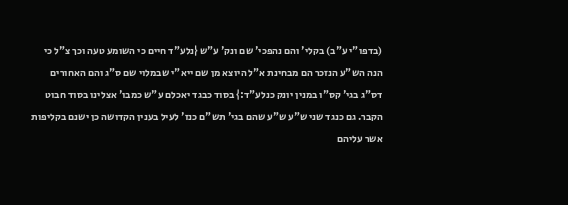(בדפו"י ע"ב) בקלי' והם נהפכי' שם ונק' ע"ש {נלע"ד חיים כי השומע טעה וכך צ"ל כי הנה הש"ע הנזכר הם מבחינת א"ל היוצא מן שם ייא"י שבמלוי שם ס"ג והם האחורים דס"ג בגי' קס"ו במנין יונק כנלע"ד:} בסוד כבגד יאכלם ע"ש כמבו' אצלינו בסוד חבוט הקבר. גם כנגד שני ש"ע ש"ע שהם בגי' תש"ם כנז' לעיל בענין הקדושה כן ישנם בקליפות אשר עליהם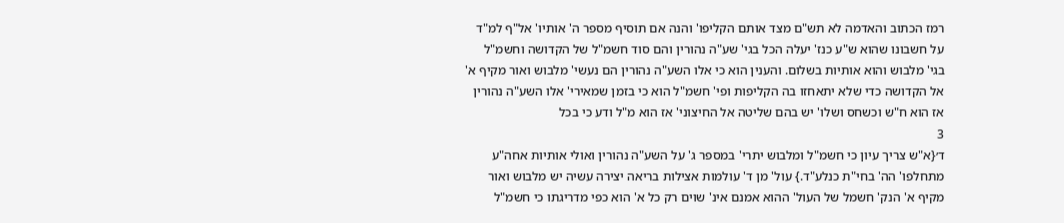רמז הכתוב והאדמה לא תש"ם מצד אותם הקליפו' והנה אם תוסיף מספר ה' אותיו' אל"ף למ"ד על חשבונו שהוא ש"ע כנז' יעלה הכל בגי' שע"ה נהורין והם סוד חשמ"ל של הקדושה וחשמ"ל בגי' מלבוש והוא אותיות בשלום. והענין הוא כי אלו השע"ה נהורין הם נעשי' מלבוש ואור מקיף א' אל הקדושה כדי שלא יתאחזו בה הקליפות ופי' חשמ"ל הוא כי בזמן שמאירי' אלו השע"ה נהורין אז הוא ח"ש וכשחס ושלו' יש בהם שליטה אל החיצוני' אז הוא מ"ל ודע כי בכל
3
ד׳{א"ש צריך עיון כי חשמ"ל ומלבוש יתרי' במספר ג' על השע"ה נהורין ואולי אותיות אחה"ע מתחלפו' הה' בחי"ת כנלע"ד.} עול' מן ד' עולמות אצילות בריאה יצירה עשיה יש מלבוש ואור מקיף א' הנק' חשמל של העול' ההוא אמנם אינ' שוים רק כל א' הוא כפי מדריגתו כי חשמ"ל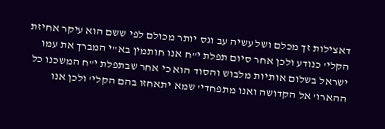דאצילות זך מכלם ושל עשיה עב וגס יותר מכולם לפי ששם הוא עיקר אחיזת הקלי' כנודע ולכן אחר סיום תפלת י"ח אנו חותמין בא"י המברך את עמו ישראל בשלום אותיות מלבוש והסוד הוא כי אחר שבתפלת י"ח המשכנו כל ההארו' אל הקדושה ואנו מתפחדי' שמא יתאחזו בהם הקלי' ולכן אנו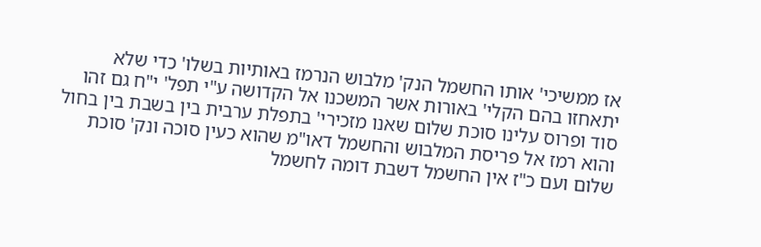אז ממשיכי' אותו החשמל הנק' מלבוש הנרמז באותיות בשלו' כדי שלא יתאחזו בהם הקלי' באורות אשר המשכנו אל הקדושה ע"י תפל' י"ח גם זהו סוד ופרוס עלינו סוכת שלום שאנו מזכירי' בתפלת ערבית בין בשבת בין בחול והוא רמז אל פריסת המלבוש והחשמל דאו"מ שהוא כעין סוכה ונק' סוכת שלום ועם כ"ז אין החשמל דשבת דומה לחשמל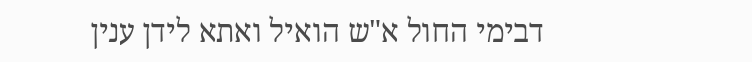דבימי החול א"ש הואיל ואתא לידן ענין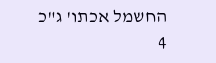החשמל אכתו' ג"כ
4